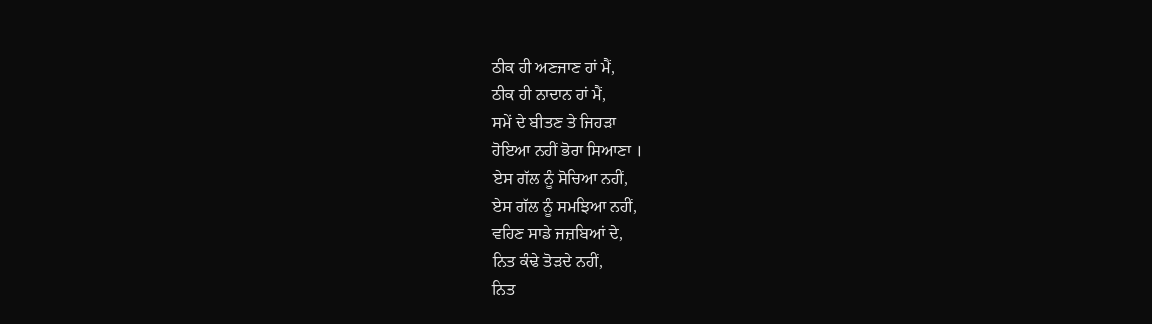ਠੀਕ ਹੀ ਅਣਜਾਣ ਹਾਂ ਮੈਂ,
ਠੀਕ ਹੀ ਨਾਦਾਨ ਹਾਂ ਮੈਂ,
ਸਮੇਂ ਦੇ ਬੀਤਣ ਤੇ ਜਿਹੜਾ
ਹੋਇਆ ਨਹੀਂ ਭੋਰਾ ਸਿਆਣਾ ।
ਏਸ ਗੱਲ ਨੂੰ ਸੋਚਿਆ ਨਹੀਂ,
ਏਸ ਗੱਲ ਨੂੰ ਸਮਝਿਆ ਨਹੀਂ,
ਵਹਿਣ ਸਾਡੇ ਜਜ਼ਬਿਆਂ ਦੇ,
ਨਿਤ ਕੰਢੇ ਤੋੜਦੇ ਨਹੀਂ,
ਨਿਤ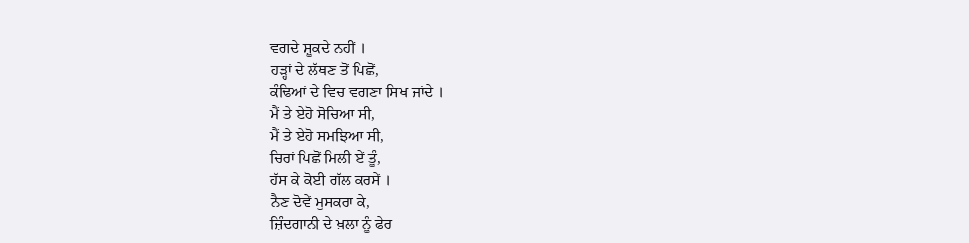ਵਗਦੇ ਸ਼ੂਕਦੇ ਨਹੀਂ ।
ਹੜ੍ਹਾਂ ਦੇ ਲੱਥਣ ਤੋਂ ਪਿਛੋਂ,
ਕੰਢਿਆਂ ਦੇ ਵਿਚ ਵਗਣਾ ਸਿਖ ਜਾਂਦੇ ।
ਮੈਂ ਤੇ ਏਹੋ ਸੋਚਿਆ ਸੀ,
ਮੈਂ ਤੇ ਏਹੋ ਸਮਝਿਆ ਸੀ,
ਚਿਰਾਂ ਪਿਛੋਂ ਮਿਲੀ ਏਂ ਤੂੰ,
ਹੱਸ ਕੇ ਕੋਈ ਗੱਲ ਕਰਸੇਂ ।
ਨੈਣ ਦੋਵੇਂ ਮੁਸਕਰਾ ਕੇ,
ਜ਼ਿੰਦਗਾਨੀ ਦੇ ਖ਼ਲਾ ਨੂੰ ਫੇਰ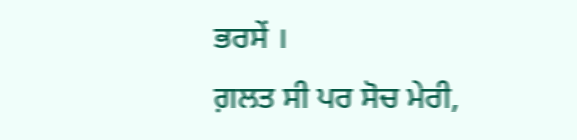ਭਰਸੇਂ ।
ਗ਼ਲਤ ਸੀ ਪਰ ਸੋਚ ਮੇਰੀ,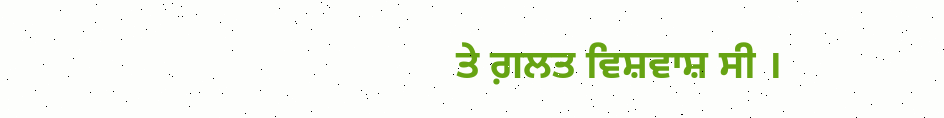ਤੇ ਗ਼ਲਤ ਵਿਸ਼ਵਾਸ਼ ਸੀ ।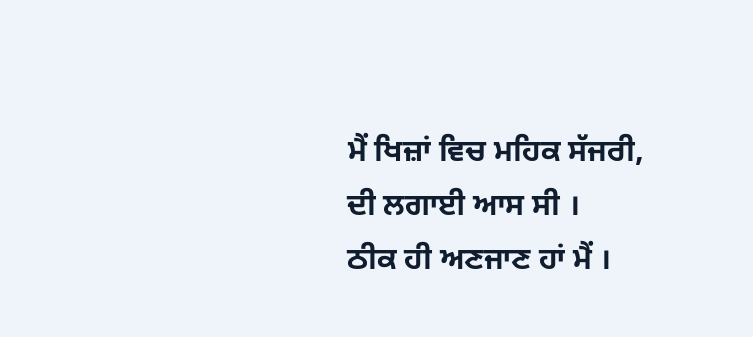ਮੈਂ ਖਿਜ਼ਾਂ ਵਿਚ ਮਹਿਕ ਸੱਜਰੀ,
ਦੀ ਲਗਾਈ ਆਸ ਸੀ ।
ਠੀਕ ਹੀ ਅਣਜਾਣ ਹਾਂ ਮੈਂ ।